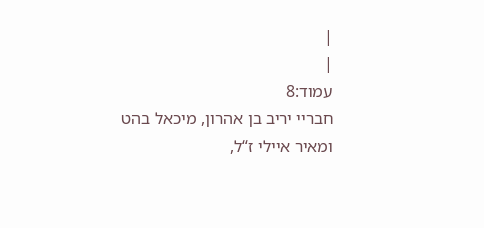|
|
עמוד:8
חבריי יריב בן אהרון, מיכאל בהט ומאיר איילי ז“ל,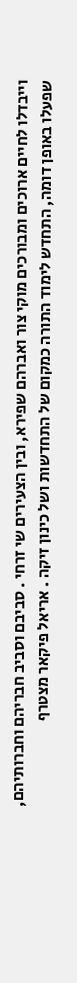וייבדלו לחיים ארוכים ומבורכים מוקי צור ואברהם שפירא, ובין הצעירים שי זרחי . סביבם וסביב חבריהם וחברותיהם, שפעלו באופן דומה, התחדש לימוד התורה כמקום של התחדשות ושל כינון זיקה . אריאל פיקאר מצטרף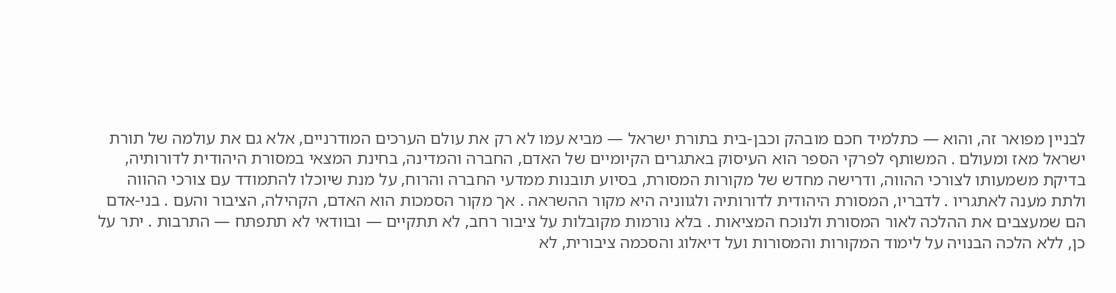לבניין מפואר זה, והוא — כתלמיד חכם מובהק וכבן-בית בתורת ישראל — מביא עמו לא רק את עולם הערכים המודרניים, אלא גם את עולמה של תורת ישראל מאז ומעולם . המשותף לפרקי הספר הוא העיסוק באתגרים הקיומיים של האדם, החברה והמדינה, בחינת המצאי במסורת היהודית לדורותיה, בדיקת משמעותו לצורכי ההווה, ודרישה מחדש של מקורות המסורת, בסיוע תובנות ממדעי החברה והרוח, על מנת שיוכלו להתמודד עם צורכי ההווה ולתת מענה לאתגריו . לדבריו, המסורת היהודית לדורותיה ולגווניה היא מקור ההשראה . אך מקור הסמכות הוא האדם, הקהילה, הציבור והעם . בני-אדם הם שמעצבים את ההלכה לאור המסורת ולנוכח המציאות . בלא נורמות מקובלות על ציבור רחב, לא תתקיים — ובוודאי לא תתפתח — התרבות . יתר על כן, ללא הלכה הבנויה על לימוד המקורות והמסורות ועל דיאלוג והסכמה ציבורית, לא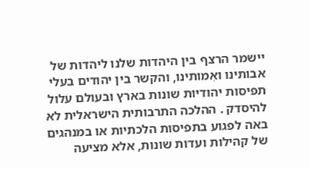יישמר הרצף בין היהדות שלנו ליהדות של אבותינו ואִמותינו, והקשר בין יהודים בעלי תפיסות יהודיות שונות בארץ ובעולם עלול להיסדק . ההלכה התרבותית הישראלית לא באה לפגוע בתפיסות הלכתיות או במנהגים של קהילות ועדות שונות, אלא מציעה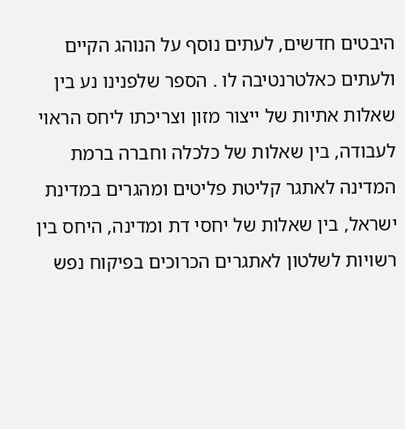היבטים חדשים, לעתים נוסף על הנוהג הקיים ולעתים כאלטרנטיבה לו . הספר שלפנינו נע בין שאלות אתיות של ייצור מזון וצריכתו ליחס הראוי לעבודה, בין שאלות של כלכלה וחברה ברמת המדינה לאתגר קליטת פליטים ומהגרים במדינת ישראל, בין שאלות של יחסי דת ומדינה, היחס בין רשויות לשלטון לאתגרים הכרוכים בפיקוח נפש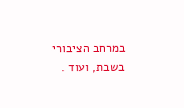במרחב הציבורי בשבת, ועוד .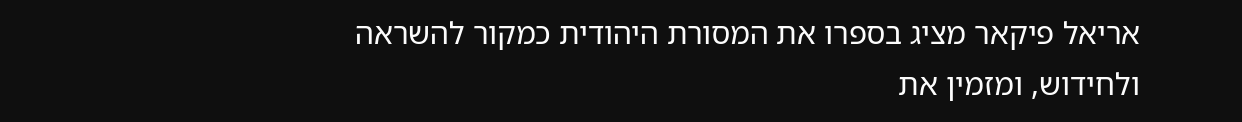אריאל פיקאר מציג בספרו את המסורת היהודית כמקור להשראה ולחידוש, ומזמין את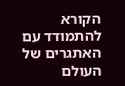הקורא להתמודד עם האתגרים של העולם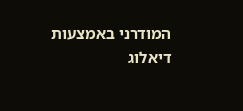המודרני באמצעות דיאלוג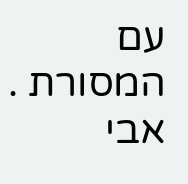עם המסורת . אבי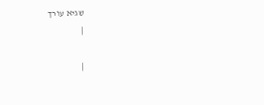שגיא עורך
|

|